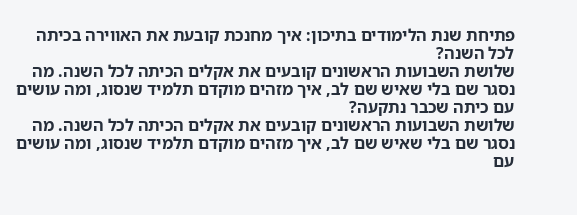פתיחת שנת הלימודים בתיכון: איך מחנכת קובעת את האווירה בכיתה לכל השנה?
שלושת השבועות הראשונים קובעים את אקלים הכיתה לכל השנה. מה נסגר שם בלי שאיש שם לב, איך מזהים מוקדם תלמיד שנסוג, ומה עושים עם כיתה שכבר נתקעה?
שלושת השבועות הראשונים קובעים את אקלים הכיתה לכל השנה. מה נסגר שם בלי שאיש שם לב, איך מזהים מוקדם תלמיד שנסוג, ומה עושים עם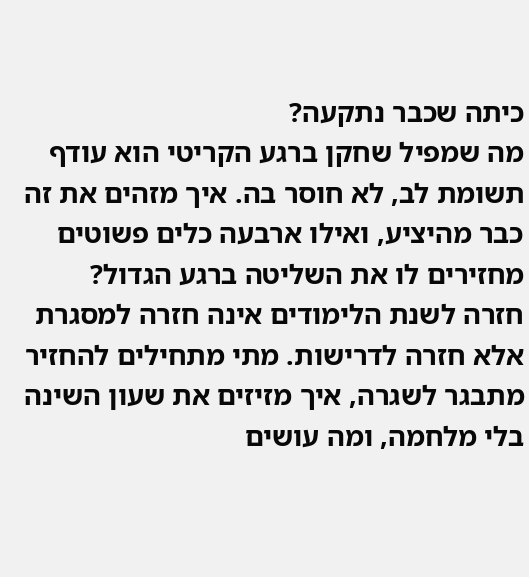כיתה שכבר נתקעה?
מה שמפיל שחקן ברגע הקריטי הוא עודף תשומת לב, לא חוסר בה. איך מזהים את זה כבר מהיציע, ואילו ארבעה כלים פשוטים מחזירים לו את השליטה ברגע הגדול?
חזרה לשנת הלימודים אינה חזרה למסגרת אלא חזרה לדרישות. מתי מתחילים להחזיר מתבגר לשגרה, איך מזיזים את שעון השינה בלי מלחמה, ומה עושים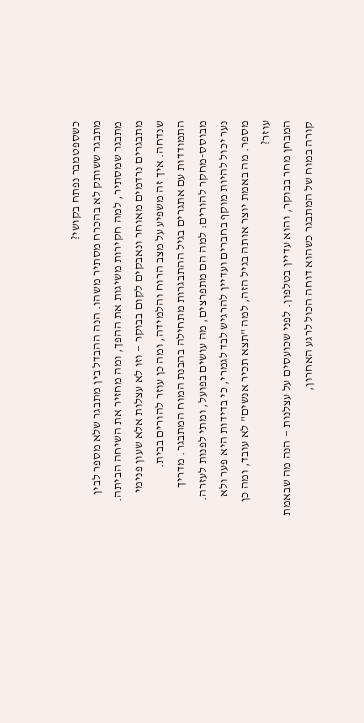כשספטמבר נפתח בקושי?
מתבגר ששותק לא בהכרח מסתיר משהו. הנה ההבדל בין מתבגר שלא מספר לבין מתבגר שמסתיר, למה חקירות משיגות את ההפך, ומה מחזיר את השיחה הביתה.
מתבגרים נרדמים מאוחר ונאבקים לקום בבוקר — וזו לא עצלות אלא שעון פנימי שנדחה. איך זה משפיע על מצב הרוח והלמידה, ומה כן עוזר להורים בבית.
התמודדות עם אתגרים בגיל ההתבגרות מתחילה בהבנת המוח המתבגר. מדריך מבוסס-מחקר להורים: למה הם מתפרצים, מה עושים בפועל, ומתי לפנות לעזרה.
נער יכול להיות מוקף בחברים ועדיין להרגיש לבד לגמרי, כי בדידות היא פער ולא מספר. מה באמת יוצר אותה בגיל הזה, למה "תצא תכיר אנשים" לא עובד, ומה כן עוזר?
המבחן מחר בבוקר, והוא עדיין בטלפון. לפני שכועסים על עצלנות — הנה מה שבאמת קורה במוח של המתבגר כשהוא דוחה הכול לרגע האחרון,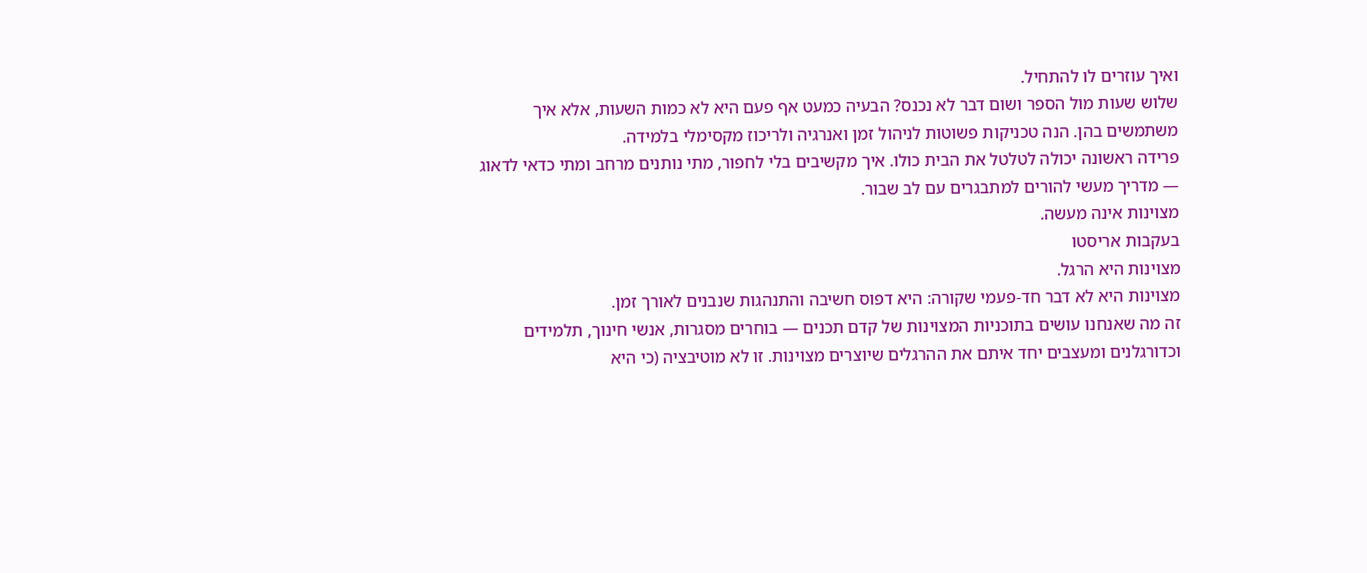ואיך עוזרים לו להתחיל.
שלוש שעות מול הספר ושום דבר לא נכנס? הבעיה כמעט אף פעם היא לא כמות השעות, אלא איך משתמשים בהן. הנה טכניקות פשוטות לניהול זמן ואנרגיה ולריכוז מקסימלי בלמידה.
פרידה ראשונה יכולה לטלטל את הבית כולו. איך מקשיבים בלי לחפור, מתי נותנים מרחב ומתי כדאי לדאוג — מדריך מעשי להורים למתבגרים עם לב שבור.
מצוינות אינה מעשה.
בעקבות אריסטו
מצוינות היא הרגל.
מצוינות היא לא דבר חד-פעמי שקורה: היא דפוס חשיבה והתנהגות שנבנים לאורך זמן.
זה מה שאנחנו עושים בתוכניות המצוינות של קדם תכנים — בוחרים מסגרות, אנשי חינוך, תלמידים וכדורגלנים ומעצבים יחד איתם את ההרגלים שיוצרים מצוינות. זו לא מוטיבציה (כי היא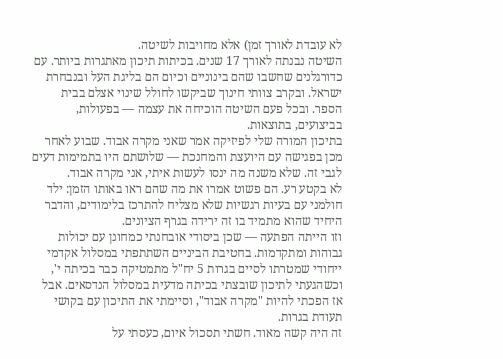לא עובדת לאורך זמן) אלא מחויבות לשיטה.
השיטה נבנתה לאורך 17 שנים. בכיתות תיכון מאתגרות ביותר. עם כדורגלנים שחשבו שהם בינוניים וכיום הם בליגת העל ובנבחרת ישראל. ובקרב צוותי חינוך שביקשו לחולל שינוי אצלם בבית הספר. ובכל פעם השיטה הוכיחה את עצמה — בפעולות, בביצועים, בתוצאות.
בתיכון המורה שלי לפיזיקה אמר שאני מקרה אבוד. שבוע לאחר מכן בפגישה עם היועצת והמחנכת — שלושתם היו בתמימות דעים לגבי זה. שלא משנה מה ינסו לעשות איתי, אני מקרה אבוד.
לא בקטע רע. הם פשוט אמרו את מה שהם ראו באותו הזמן: ילד חולמני עם בעיות רגשיות שלא מצליח להתרכז בלימודים, והדבר היחיד שהוא מתמיד בו זה ירידה בגרף הציונים.
וזו הייתה הפתעה — שכן ביסודי אובחנתי כמחונן עם יכולות גבוהות ומתקדמות. בחטיבת הביניים השתתפתי במסלול אקדמי ייחודי שמטרתו לסיים בגרות 5 יח"ל מתמטיקה כבר בכיתה י', וכשהגעתי לתיכון שובצתי בכיתה מדעית במסלול הנדסאים. אבל אז הפכתי להיות "מקרה אבוד", וסיימתי את התיכון עם בקושי תעודת בגרות.
זה היה קשה מאוד. חשתי תסכול איום, כעסתי על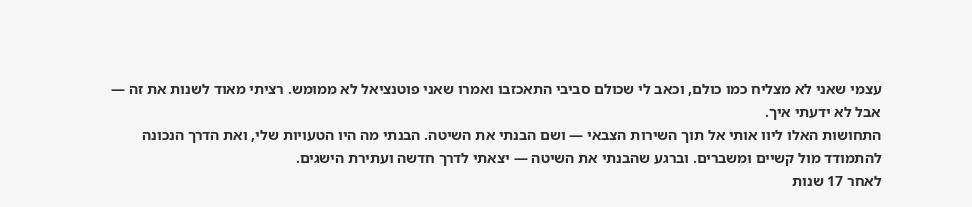עצמי שאני לא מצליח כמו כולם, וכאב לי שכולם סביבי התאכזבו ואמרו שאני פוטנציאל לא ממומש. רציתי מאוד לשנות את זה — אבל לא ידעתי איך.
התחושות האלו ליוו אותי אל תוך השירות הצבאי — ושם הבנתי את השיטה. הבנתי מה היו הטעויות שלי, ואת הדרך הנכונה להתמודד מול קשיים ומשברים. וברגע שהבנתי את השיטה — יצאתי לדרך חדשה ועתירת הישגים.
לאחר 17 שנות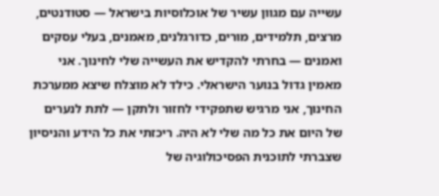עשייה עם מגוון עשיר של אוכלוסיות בישראל — סטודנטים, מרצים, תלמידים, מורים, כדורגלנים, מאמנים, בעלי עסקים ואמנים — בחרתי להקדיש את העשייה שלי לחינוך. אני מאמין גדול בנוער הישראלי. כילד לא מוצלח שיצא ממערכת החינוך, אני מרגיש שתפקידי לחזור ולתקן — לתת לנערים של היום את כל מה שלי לא היה. ריכזתי את כל הידע והניסיון שצברתי לתוכנית הפסיכולוגיה של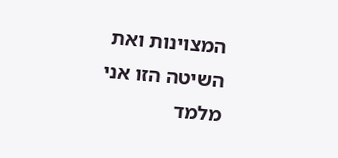המצוינות ואת השיטה הזו אני מלמד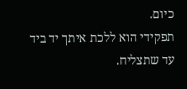כיום.
תפקידי הוא ללכת איתך יד ביד עד שתצליח.